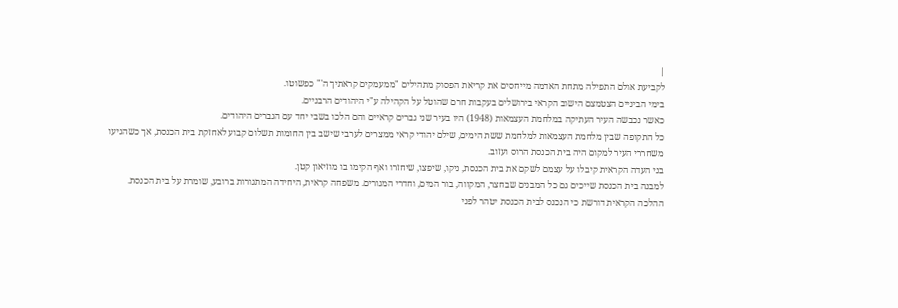|
לקביעת אולם התפילה מתחת האדמה מייחסים את קריאת הפסוק מתהילים "ממעמקים קראתיך ה'" כפשוטו.
בימי הביניים הצטמצם הישוב הקראי בירושלים בעקבות חרם שהוטל על הקהילה ע"י היהודים הרבניים.
כאשר נכבשה העיר העתיקה במלחמת העצמאות (1948) היו בעיר שני גברים קראיים והם הלכו בשבי יחד עם הגברים היהודים.
כל התקופה שבין מלחמת העצמאות למלחמת ששת הימים, שילם יהודי קראי ממצרים לערבי שישב בין החומות תשלום קבוע לאחזקת בית הכנסת, אך כשהגיעו משחררי העיר למקום היה בית הכנסת הרוס ועזוב.
בני העדה הקראית קיבלו על עצמם לשקם את בית הכנסת, ניקו, שיפצו, שיחזרו ואף הקימו בו מוזיאון קטן.
למבנה בית הכנסת שייכים גם כל המבנים שבחצר, המקווה, בור המים, וחדרי המגורים. משפחה קראית, היחידה המתגורות ברובע, שומרת על בית הכנסת.
ההלכה הקראית דורשת כי הנכנס לבית הכנסת יטהר לפני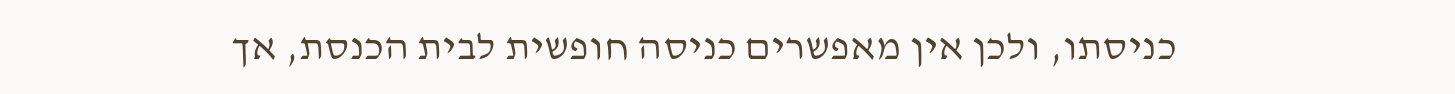כניסתו, ולכן אין מאפשרים כניסה חופשית לבית הכנסת, אך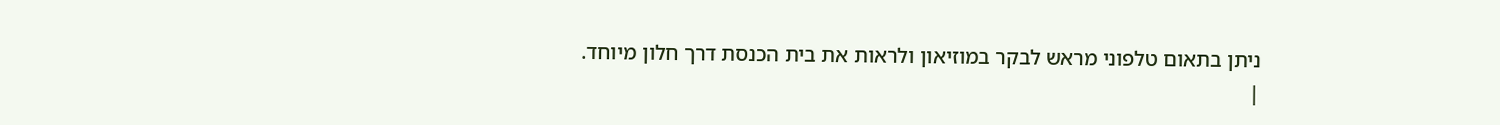ניתן בתאום טלפוני מראש לבקר במוזיאון ולראות את בית הכנסת דרך חלון מיוחד. |